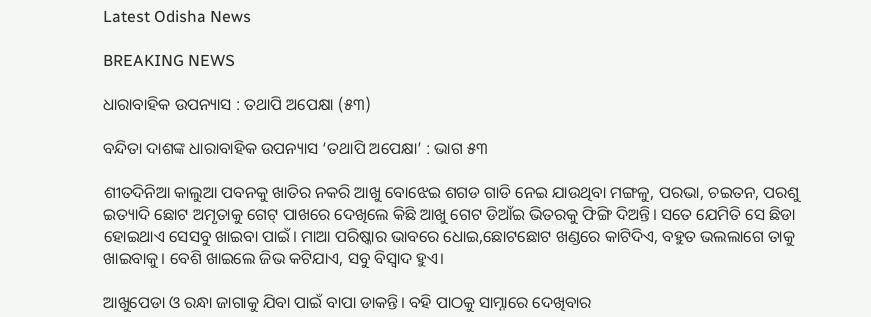Latest Odisha News

BREAKING NEWS

ଧାରାବାହିକ ଉପନ୍ୟାସ : ତଥାପି ଅପେକ୍ଷା (୫୩)

ବନ୍ଦିତା ଦାଶଙ୍କ ଧାରାବାହିକ ଉପନ୍ୟାସ ‘ତଥାପି ଅପେକ୍ଷା’ : ଭାଗ ୫୩

ଶୀତଦିନିଆ କାଲୁଆ ପବନକୁ ଖାତିର ନକରି ଆଖୁ ବୋଝେଇ ଶଗଡ ଗାଡି ନେଇ ଯାଉଥିବା ମଙ୍ଗଳୁ, ପରଭା, ଚଇତନ, ପରଶୁ ଇତ୍ୟାଦି ଛୋଟ ଅମୃତାକୁ ଗେଟ୍ ପାଖରେ ଦେଖିଲେ କିଛି ଆଖୁ ଗେଟ ଡିଆଁଇ ଭିତରକୁ ଫିଙ୍ଗି ଦିଅନ୍ତି। ସତେ ଯେମିତି ସେ ଛିଡା ହୋଇଥାଏ ସେସବୁ ଖାଇବା ପାଇଁ। ମାଆ ପରିଷ୍କାର ଭାବରେ ଧୋଇ,ଛୋଟଛୋଟ ଖଣ୍ଡରେ କାଟିଦିଏ, ବହୁତ ଭଲଲାଗେ ତାକୁ ଖାଇବାକୁ। ବେଶି ଖାଇଲେ ଜିଭ କଟିଯାଏ, ସବୁ ବିସ୍ବାଦ ହୁଏ।

ଆଖୁପେଡା ଓ ରନ୍ଧା ଜାଗାକୁ ଯିବା ପାଇଁ ବାପା ଡାକନ୍ତି। ବହି ପାଠକୁ ସାମ୍ନାରେ ଦେଖିବାର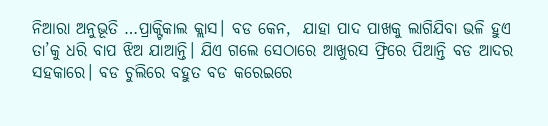ନିଆରା ଅନୁଭୂତି …ପ୍ରାକ୍ଟିକାଲ କ୍ଲାସ। ବଡ କେନ,  ଯାହା ପାଦ ପାଖକୁ ଲାଗିଯିବା ଭଳି ହୁଏ ତା’କୁ ଧରି ବାପ ଝିଅ ଯାଆନ୍ତି। ଯିଏ ଗଲେ ସେଠାରେ ଆଖୁରସ ଫ୍ରିରେ ପିଆନ୍ତି ବଡ ଆଦର ସହକାରେ। ବଡ ଚୁଲିରେ ବହୁତ ବଡ କରେଇରେ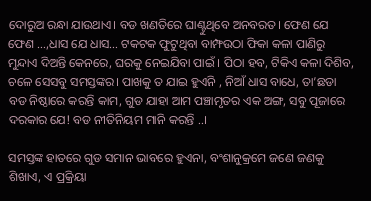ଦୋରୁଅ ରନ୍ଧା ଯାଉଥାଏ। ବଡ ଖଣତିରେ ଘାଣ୍ଟୁଥିବେ ଅନବରତ। ଫେଣ ଯେ ଫେଣ …,ଧାସ ଯେ ଧାସ… ଟକଟକ ଫୁଟୁଥିବା ବାମ୍ଫଉଠା ଫିକା କଳା ପାଣିରୁ ମୁନ୍ଦାଏ ଦିଅନ୍ତି କେନରେ, ଘରକୁ ନେଇଯିବା ପାଇଁ । ପିଠା ହବ, ଟିକିଏ କଳା ଦିଶିବ, ଚଳେ ସେସବୁ ସମସ୍ତଙ୍କର। ପାଖକୁ ତ ଯାଇ ହୁଏନି , ନିଆଁ ଧାସ ବାଧେ, ତା’ଛଡା ବଡ ନିଷ୍ଠାରେ କରନ୍ତି କାମ, ଗୁଡ ଯାହା ଆମ ପଞ୍ଚାମୃତର ଏକ ଅଙ୍ଗ, ସବୁ ପୂଜାରେ ଦରକାର ଯେ! ବଡ ନୀତିନିୟମ ମାନି କରନ୍ତି ..।

ସମସ୍ତଙ୍କ ହାତରେ ଗୁଡ ସମାନ ଭାବରେ ହୁଏନା, ବଂଶାନୁକ୍ରମେ ଜଣେ ଜଣକୁ ଶିଖାଏ, ଏ ପ୍ରକ୍ରିୟା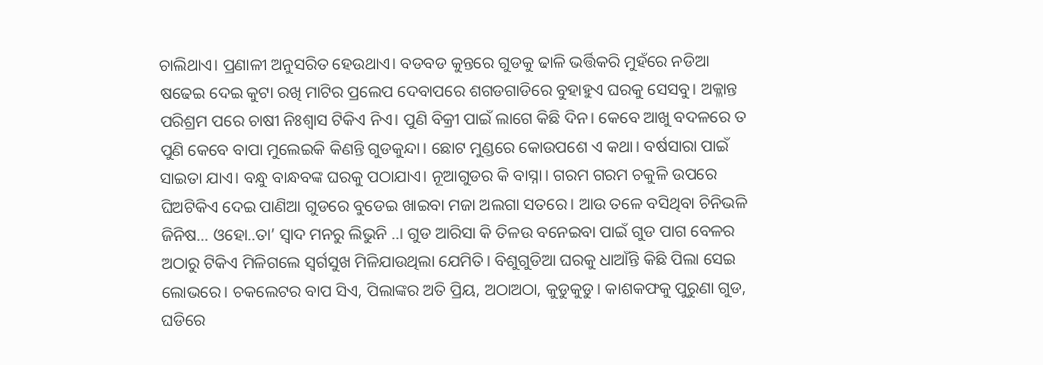ଚାଲିଥାଏ। ପ୍ରଣାଳୀ ଅନୁସରିତ ହେଉଥାଏ। ବଡବଡ କୁନ୍ତରେ ଗୁଡକୁ ଢାଳି ଭର୍ତ୍ତିକରି ମୁହଁରେ ନଡିଆ ଷଢେଇ ଦେଇ କୁଟା ରଖି ମାଟିର ପ୍ରଲେପ ଦେବାପରେ ଶଗଡଗାଡିରେ ବୁହାହୁଏ ଘରକୁ ସେସବୁ। ଅକ୍ଳାନ୍ତ ପରିଶ୍ରମ ପରେ ଚାଷୀ ନିଃଶ୍ବାସ ଟିକିଏ ନିଏ। ପୁଣି ବିକ୍ରୀ ପାଇଁ ଲାଗେ କିଛି ଦିନ। କେବେ ଆଖୁ ବଦଳରେ ତ ପୁଣି କେବେ ବାପା ମୁଲେଇକି କିଣନ୍ତି ଗୁଡକୁନ୍ଦା। ଛୋଟ ମୁଣ୍ଡରେ କୋଉପଶେ ଏ କଥା। ବର୍ଷସାରା ପାଇଁ ସାଇତା ଯାଏ। ବନ୍ଧୁ ବାନ୍ଧବଙ୍କ ଘରକୁ ପଠାଯାଏ। ନୂଆଗୁଡର କି ବାସ୍ନା। ଗରମ ଗରମ ଚକୁଳି ଉପରେ ଘିଅଟିକିଏ ଦେଇ ପାଣିଆ ଗୁଡରେ ବୁଡେଇ ଖାଇବା ମଜା ଅଲଗା ସତରେ। ଆଉ ତଳେ ବସିଥିବା ଚିନିଭଳି ଜିନିଷ… ଓହୋ..ତା’ ସ୍ବାଦ ମନରୁ ଲିଭୁନି ..। ଗୁଡ ଆରିସା କି ତିଳଉ ବନେଇବା ପାଇଁ ଗୁଡ ପାଗ ବେଳର ଅଠାରୁ ଟିକିଏ ମିଳିଗଲେ ସ୍ବର୍ଗସୁଖ ମିଳିଯାଉଥିଲା ଯେମିତି। ବିଶୁଗୁଡିଆ ଘରକୁ ଧାଆଁନ୍ତି କିଛି ପିଲା ସେଇ ଲୋଭରେ। ଚକଲେଟର ବାପ ସିଏ, ପିଲାଙ୍କର ଅତି ପ୍ରିୟ, ଅଠାଅଠା, କୁଡୁକୁଡୁ। କାଶକଫକୁ ପୁରୁଣା ଗୁଡ, ଘଡିରେ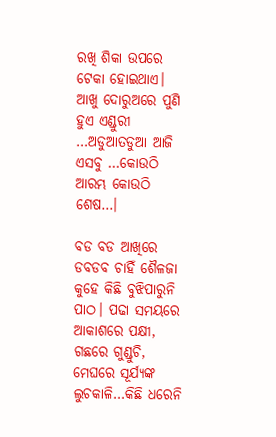ରଖି ଶିକା ଉପରେ ଟେକା ହୋଇଥାଏ। ଆଖୁ ଦୋରୁଅରେ ପୁଣି ହୁଏ ଏଣ୍ଡୁରୀ …ଅଡୁଆତଡୁଆ ଆଜି ଏସବୁ …କୋଉଠି ଆରମ୍ଭ କୋଉଠି ଶେଷ…।

ବଡ ବଡ ଆଖିରେ ଡବଡବ ଚାହିଁ ଶୈଳଜା କୁହେ କିଛି ବୁଝିପାରୁନି ପାଠ। ପଢା ସମୟରେ ଆକାଶରେ ପକ୍ଷୀ, ଗଛରେ ଗୁଣ୍ଡୁଚି, ମେଘରେ ସୂର୍ଯ୍ୟଙ୍କ ଲୁଚକାଳି…କିଛି ଧରେନି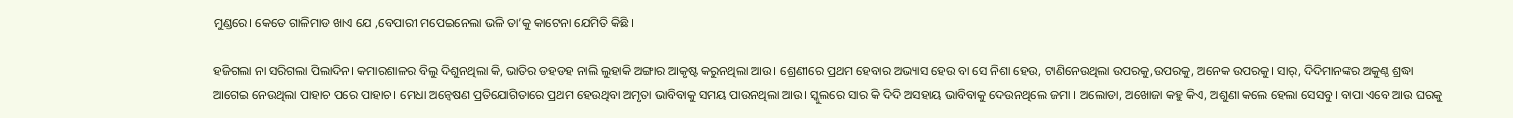ମୁଣ୍ଡରେ। କେତେ ଗାଳିମାଡ ଖାଏ ଯେ ,ବେପାରୀ ମପେଇନେଲା ଭଳି ତା’କୁ କାଟେନା ଯେମିତି କିଛି ।

ହଜିଗଲା ନା ସରିଗଲା ପିଲାଦିନ। କମାରଶାଳର ବିଲୁ ଦିଶୁନଥିଲା କି, ଭାତିର ଡହଡହ ନାଲି ଲୁହାକି ଅଙ୍ଗାର ଆକୃଷ୍ଟ କରୁନଥିଲା ଆଉ। ଶ୍ରେଣୀରେ ପ୍ରଥମ ହେବାର ଅଭ୍ୟାସ ହେଉ ବା ସେ ନିଶା ହେଉ, ଟାଣିନେଉଥିଲା ଉପରକୁ,ଉପରକୁ, ଅନେକ ଉପରକୁ। ସାର୍, ଦିଦିମାନଙ୍କର ଅକୁଣ୍ଠ ଶ୍ରଦ୍ଧା ଆଗେଇ ନେଉଥିଲା ପାହାଚ ପରେ ପାହାଚ। ମେଧା ଅନ୍ବେଷଣ ପ୍ରତିଯୋଗିତାରେ ପ୍ରଥମ ହେଉଥିବା ଅମୃତା ଭାବିବାକୁ ସମୟ ପାଉନଥିଲା ଆଉ। ସ୍କୁଲରେ ସାର କି ଦିଦି ଅସହାୟ ଭାବିବାକୁ ଦେଉନଥିଲେ ଜମା । ଅଲୋଡା, ଅଖୋଜା କହୁ କିଏ, ଅଶୁଣା କଲେ ହେଲା ସେସବୁ। ବାପା ଏବେ ଆଉ ଘରକୁ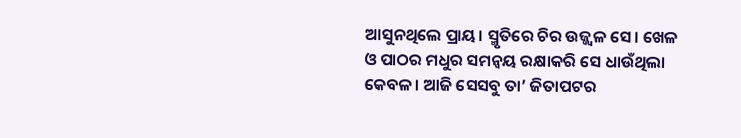ଆସୁନଥିଲେ ପ୍ରାୟ। ସ୍ମୃତିରେ ଚିର ଉଜ୍ଜ୍ବଳ ସେ। ଖେଳ ଓ ପାଠର ମଧୁର ସମନ୍ବୟ ରକ୍ଷାକରି ସେ ଧାଉଁଥିଲା କେବଳ। ଆଜି ସେସବୁ ତା’ ଜିତାପଟର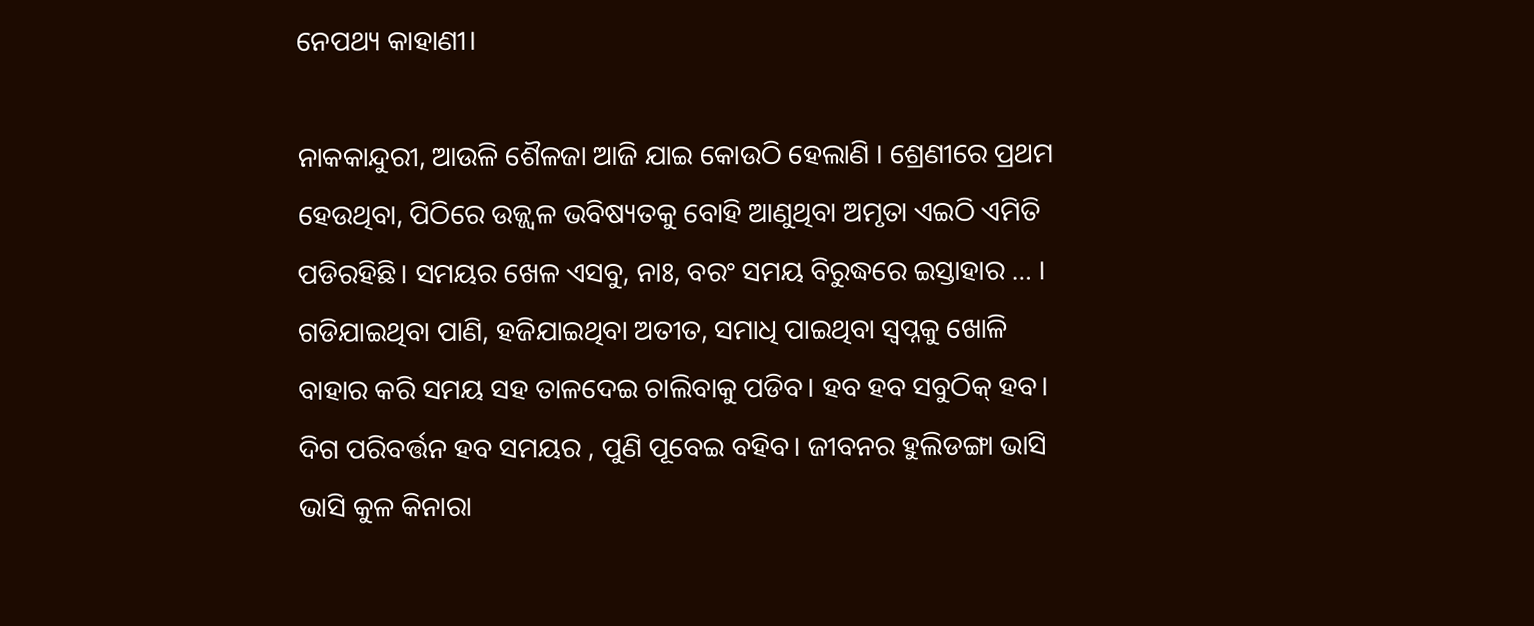ନେପଥ୍ୟ କାହାଣୀ।

ନାକକାନ୍ଦୁରୀ, ଆଉଳି ଶୈଳଜା ଆଜି ଯାଇ କୋଉଠି ହେଲାଣି । ଶ୍ରେଣୀରେ ପ୍ରଥମ ହେଉଥିବା, ପିଠିରେ ଉଜ୍ଜ୍ବଳ ଭବିଷ୍ୟତକୁ ବୋହି ଆଣୁଥିବା ଅମୃତା ଏଇଠି ଏମିତି ପଡିରହିଛି। ସମୟର ଖେଳ ଏସବୁ, ନାଃ, ବରଂ ସମୟ ବିରୁଦ୍ଧରେ ଇସ୍ତାହାର … । ଗଡିଯାଇଥିବା ପାଣି, ହଜିଯାଇଥିବା ଅତୀତ, ସମାଧି ପାଇଥିବା ସ୍ବପ୍ନକୁ ଖୋଳି ବାହାର କରି ସମୟ ସହ ତାଳଦେଇ ଚାଲିବାକୁ ପଡିବ। ହବ ହବ ସବୁଠିକ୍ ହବ। ଦିଗ ପରିବର୍ତ୍ତନ ହବ ସମୟର , ପୁଣି ପୂବେଇ ବହିବ। ଜୀବନର ହୁଲିଡଙ୍ଗା ଭାସି ଭାସି କୁଳ କିନାରା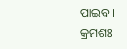ପାଇବ।
କ୍ରମଶଃ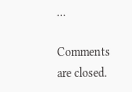…

Comments are closed.